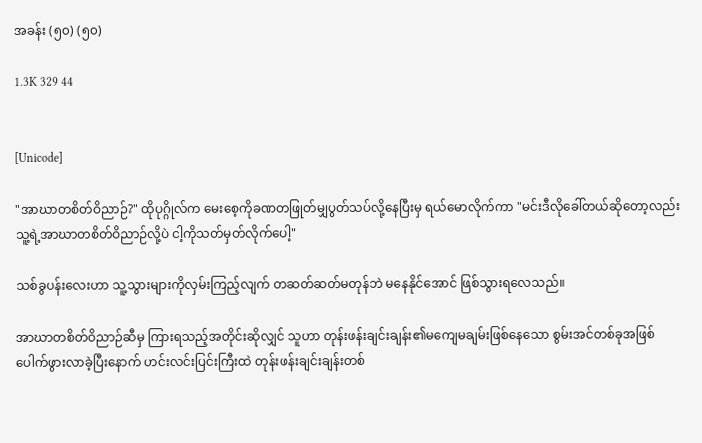အခန်း (၅၀) (၅၀)

1.3K 329 44


[Unicode]

"အာဃာတစိတ်ဝိညာဉ်?" ထိုပုဂ္ဂိုလ်က မေးစေ့ကိုခဏတဖြုတ်မျှပွတ်သပ်လို့နေပြီးမှ ရယ်မောလိုက်ကာ "မင်းဒီလိုခေါ်တယ်ဆိုတော့လည်း သူ့ရဲ့အာဃာတစိတ်ဝိညာဉ်လို့ပဲ ငါ့ကိုသတ်မှတ်လိုက်ပေါ့"

သစ်ခွပန်းလေးဟာ သူ့သွားများကိုလှမ်းကြည့်လျက် တဆတ်ဆတ်မတုန်ဘဲ မနေနိုင်အောင် ဖြစ်သွားရလေသည်။

အာဃာတစိတ်ဝိညာဉ်ဆီမှ ကြားရသည့်အတိုင်းဆိုလျှင် သူဟာ တုန်းဖန်းချင်းချန်း၏မကျေမချမ်းဖြစ်နေသော စွမ်းအင်တစ်ခုအဖြစ် ပေါက်ဖွားလာခဲ့ပြီးနောက် ဟင်းလင်းပြင်းကြီးထဲ တုန်းဖန်းချင်းချန်းတစ်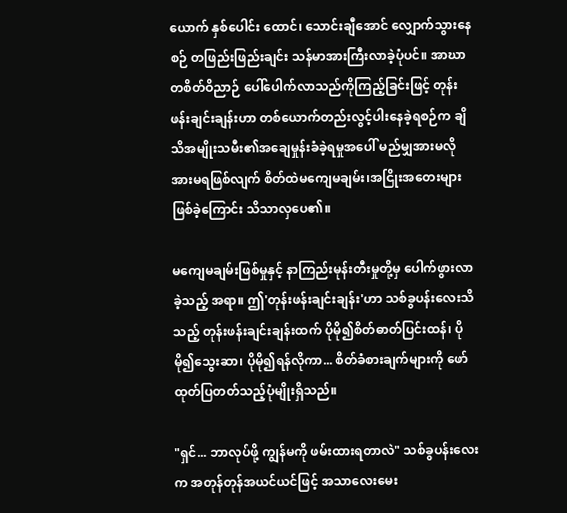ယောက် နှစ်ပေါင်း ထောင်၊ သောင်းချီအောင် လျှောက်သွားနေစဉ် တဖြည်းဖြည်းချင်း သန်မာအားကြီးလာခဲ့ပုံပင်။ အာဃာတစိတ်ဝိညာဉ် ပေါ်ပေါက်လာသည်ကိုကြည့်ခြင်းဖြင့် တုန်းဖန်းချင်းချန်းဟာ တစ်ယောက်တည်းလွင့်ပါးနေခဲ့ရစဉ်က ချိသိအမျိုးသမီး၏အချေမှုန်းခံခဲ့ရမှုအပေါ် မည်မျှအားမလိုအားမရဖြစ်လျက် စိတ်ထဲမကျေမချမ်း၊အငြိုးအတေးများဖြစ်ခဲ့ကြောင်း သိသာလှပေ၏။

မကျေမချမ်းဖြစ်မှုနှင့် နာကြည်းမုန်းတီးမှုတို့မှ ပေါက်ဖွားလာခဲ့သည့် အရာ။ ဤ'တုန်းဖန်းချင်းချန်း'ဟာ သစ်ခွပန်းလေးသိသည့် တုန်းဖန်းချင်းချန်းထက် ပိုမို၍စိတ်ဓာတ်ပြင်းထန်၊ ပိုမို၍သွေးဆာ၊ ပိုမို၍ရန်လိုကာ... စိတ်ခံစားချက်များကို ဖော်ထုတ်ပြတတ်သည့်ပုံမျိုးရှိသည်။

"ရှင်... ဘာလုပ်ဖို့ ကျွန်မကို ဖမ်းထားရတာလဲ" သစ်ခွပန်းလေးက အတုန်တုန်အယင်ယင်ဖြင့် အသာလေးမေး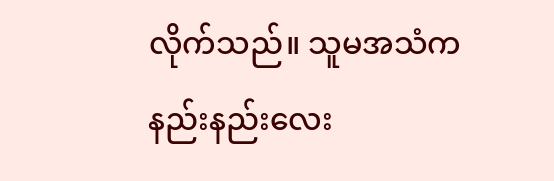လိုက်သည်။ သူမအသံက နည်းနည်းလေး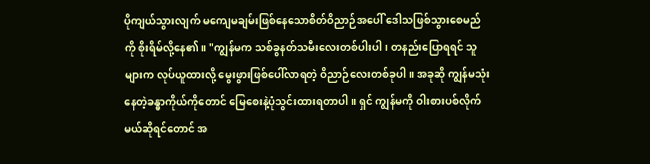ပိုကျယ်သွားလျက် မကျေမချမ်းဖြစ်နေသောစိတ်ဝိညာဉ်အပေါ် ဒေါသဖြစ်သွားစေမည်ကို စိုးရိမ်လို့နေ၏။ "ကျွန်မက သစ်ခွနတ်သမီးလေးတစ်ပါးပါ၊ တနည်းပြောရရင် သူများက လုပ်ယူထားလို့ မွေးဖွားဖြစ်ပေါ်လာရတဲ့ ဝိညာဉ်လေးတစ်ခုပါ။ အခုဆို ကျွန်မသုံးနေတဲ့ခန္ဓာကိုယ်ကိုတောင် မြေစေးနဲ့ပုံသွင်းထားရတာပါ။ ရှင် ကျွန်မကို ဝါးစားပစ်လိုက်မယ်ဆိုရင်တောင် အ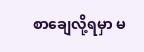စာချေလို့ရမှာ မ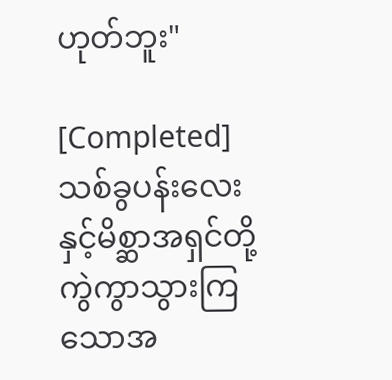ဟုတ်ဘူး"

[Completed]သစ်ခွပန်းလေးနှင့်မိစ္ဆာအရှင်တို့ ကွဲကွာသွားကြသောအ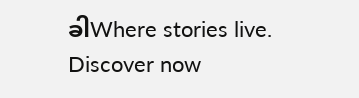ခါWhere stories live. Discover now